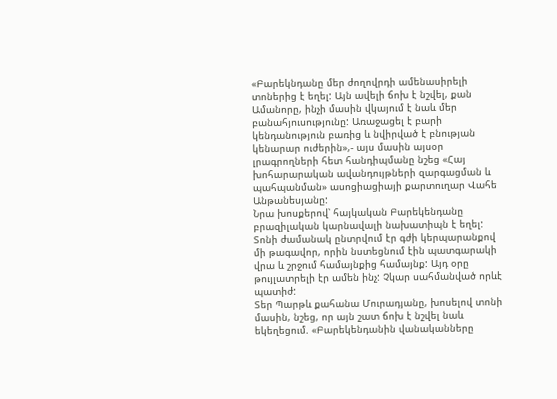«Բարեկնդանը մեր ժողովրդի ամենասիրելի տոներից է եղել: Այն ավելի ճոխ է նշվել, քան Ամանորը, ինչի մասին վկայում է նաև մեր բանահյուսությունը: Առաջացել է բարի կենդանություն բառից և նվիրված է բնության կենարար ուժերին»,- այս մասին այսօր լրագրողների հետ հանդիպմանը նշեց «Հայ խոհարարական ավանդույթների զարգացման և պահպանման» ասոցիացիայի քարտուղար Վահե Անթանեսյանը:
Նրա խոսքերով՝ հայկական Բարեկենդանը բրազիլական կարնավալի նախատիպն է եղել: Տոնի ժամանակ ընտրվում էր գժի կերպարանքով մի թագավոր, որին նստեցնում էին պատգարակի վրա և շրջում համայնքից համայնք: Այդ օրը թույլատրելի էր ամեն ինչ: Չկար սահմանված որևէ պատիժ:
Տեր Պարթև քահանա Մուրադյանը, խոսելով տոնի մասին, նշեց, որ այն շատ ճոխ է նշվել նաև եկեղեցում. «Բարեկենդանին վանականները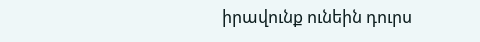իրավունք ունեին դուրս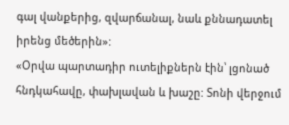գալ վանքերից, զվարճանալ, նաև քննադատել իրենց մեծերին»:
«Օրվա պարտադիր ուտելիքներն էին՝ լցոնած հնդկահավը, փախլավան և խաշը: Տոնի վերջում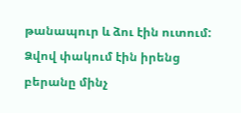թանապուր և ձու էին ուտում: Ձվով փակում էին իրենց բերանը մինչ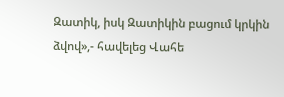Զատիկ, իսկ Զատիկին բացում կրկին ձվով»,- հավելեց Վահե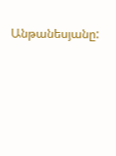Անթանեսյանը: